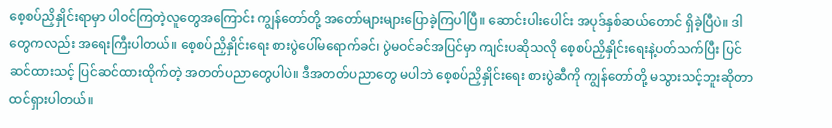စေ့စပ်ညှိနှိုင်းရာမှာ ပါဝင်ကြတဲ့လူတွေအကြောင်း ကျွန်တော်တို့ အတော်များများပြောခဲ့ကြပါပြီ။ ဆောင်းပါးပေါင်း အပုဒ်နှစ်ဆယ်တောင် ရှိခဲ့ပြီပဲ။ ဒါတွေကလည်း အရေးကြီးပါတယ်။ စေ့စပ်ညှိနှိုင်းရေး စားပွဲပေါ်မရောက်ခင်၊ ပွဲမဝင်ခင်အပြင်မှာ ကျင်းပဆိုသလို စေ့စပ်ညှိနှိုင်းရေးနဲ့ပတ်သက်ပြီး ပြင်ဆင်ထားသင့် ပြင်ဆင်ထားထိုက်တဲ့ အတတ်ပညာတွေပါပဲ။ ဒီအတတ်ပညာတွေ မပါဘဲ စေ့စပ်ညှိနှိုင်းရေး စားပွဲဆီကို ကျွန်တော်တို့ မသွားသင့်ဘူးဆိုတာ ထင်ရှားပါတယ်။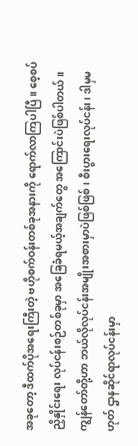အခုတော့ ဒီထက်ပိုအရေးကြီးတဲ့ ဗဟိုစက်ဝန်းတစ်ခုအနားကို ရောက်လာကြပါပြီ။ စေ့စပ်ညှိနှိုင်းရေး လုပ်ငန်းစဉ်တစ်ခုမှာ အခြေခံရမယ့်အချက်တွေ အကြောင်းပဲဖြစ်ပါတယ်။ ကျွန်တော်တို့ဟာ ဘယ်လိုလုပ်ငန်းအမျိုးအစားမှာပဲဖြစ်ဖြစ်၊ စီးပွားရေးလုပ်ငန်း၊ ဒါမှမဟုတ် ဌာနဆိုင်ရာလုပ်ငန်းမှာ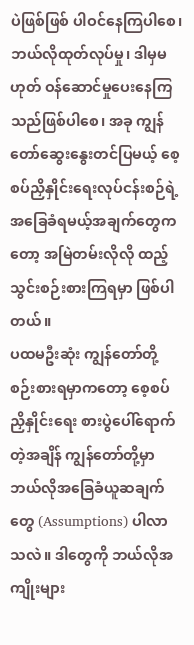ပဲဖြစ်ဖြစ် ပါဝင်နေကြပါစေ၊ ဘယ်လိုထုတ်လုပ်မှု၊ ဒါမှမဟုတ် ဝန်ဆောင်မှုပေးနေကြသည်ဖြစ်ပါစေ၊ အခု ကျွန်တော်ဆွေးနွေးတင်ပြမယ့် စေ့စပ်ညှိနှိုင်းရေးလုပ်ငန်းစဉ်ရဲ့ အခြေခံရမယ့်အချက်တွေကတော့ အမြဲတမ်းလိုလို ထည့်သွင်းစဉ်းစားကြရမှာ ဖြစ်ပါတယ်။
ပထမဦးဆုံး ကျွန်တော်တို့ စဉ်းစားရမှာကတော့ စေ့စပ်ညှိနှိုင်းရေး စားပွဲပေါ်ရောက်တဲ့အချိန် ကျွန်တော်တို့မှာ ဘယ်လိုအခြေခံယူဆချက်တွေ (Assumptions) ပါလာသလဲ။ ဒါတွေကို ဘယ်လိုအကျိုးများ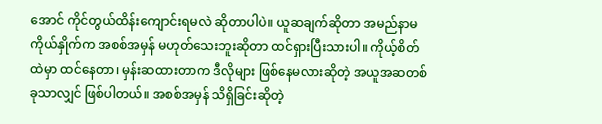အောင် ကိုင်တွယ်ထိန်းကျောင်းရမလဲ ဆိုတာပါပဲ။ ယူဆချက်ဆိုတာ အမည်နာမကိုယ်နှိုက်က အစစ်အမှန် မဟုတ်သေးဘူးဆိုတာ ထင်ရှားပြီးသားပါ။ ကိုယ့်စိတ်ထဲမှာ ထင်နေတာ၊ မှန်းဆထားတာက ဒီလိုများ ဖြစ်နေမလားဆိုတဲ့ အယူအဆတစ်ခုသာလျှင် ဖြစ်ပါတယ်။ အစစ်အမှန် သိရှိခြင်းဆိုတဲ့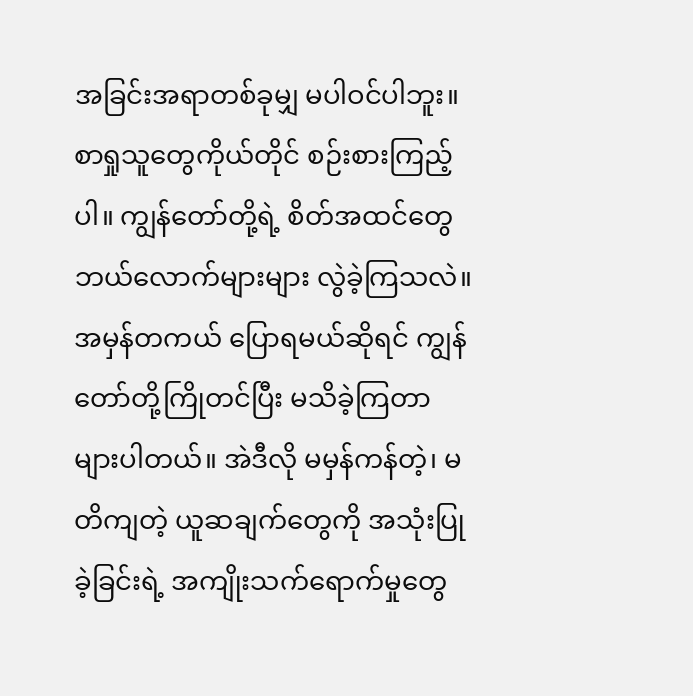အခြင်းအရာတစ်ခုမျှ မပါဝင်ပါဘူး။ စာရှုသူတွေကိုယ်တိုင် စဉ်းစားကြည့်ပါ။ ကျွန်တော်တို့ရဲ့ စိတ်အထင်တွေ ဘယ်လောက်များများ လွဲခဲ့ကြသလဲ။ အမှန်တကယ် ပြောရမယ်ဆိုရင် ကျွန်တော်တို့ကြိုတင်ပြီး မသိခဲ့ကြတာ များပါတယ်။ အဲဒီလို မမှန်ကန်တဲ့၊ မတိကျတဲ့ ယူဆချက်တွေကို အသုံးပြုခဲ့ခြင်းရဲ့ အကျိုးသက်ရောက်မှုတွေ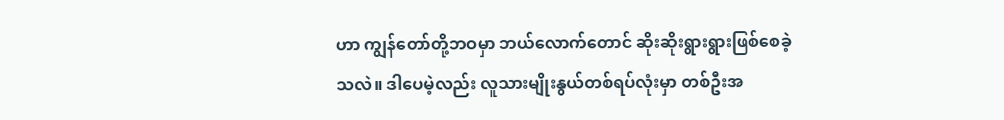ဟာ ကျွန်တော်တို့ဘဝမှာ ဘယ်လောက်တောင် ဆိုးဆိုးရွားရွားဖြစ်စေခဲ့သလဲ။ ဒါပေမဲ့လည်း လူသားမျိုးနွယ်တစ်ရပ်လုံးမှာ တစ်ဦးအ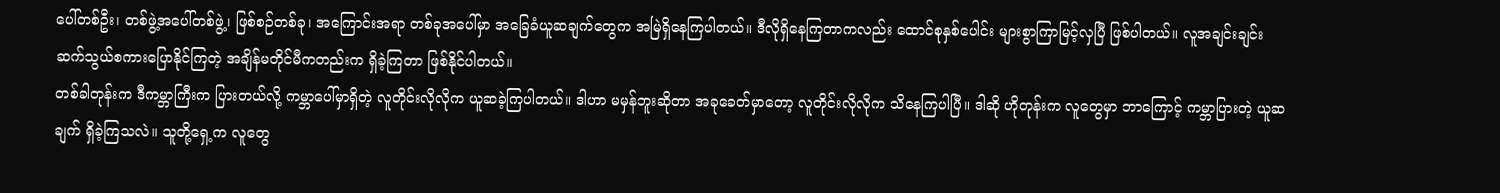ပေါ်တစ်ဦး၊ တစ်ဖွဲ့အပေါ်တစ်ဖွဲ့၊ ဖြစ်စဉ်တစ်ခု၊ အကြောင်းအရာ တစ်ခုအပေါ်မှာ အခြေခံယူဆချက်တွေက အမြဲရှိနေကြပါတယ်။ ဒီလိုရှိနေကြတာကလည်း ထောင်စုနှစ်ပေါင်း များစွာကြာမြင့်လှပြီ ဖြစ်ပါတယ်။ လူအချင်းချင်း ဆက်သွယ်စကားပြောနိုင်ကြတဲ့ အချိန်မတိုင်မီကတည်းက ရှိခဲ့ကြတာ ဖြစ်နိုင်ပါတယ်။
တစ်ခါတုန်းက ဒီကမ္ဘာကြီးက ပြားတယ်လို့ ကမ္ဘာပေါ်မှာရှိတဲ့ လူတိုင်းလိုလိုက ယူဆခဲ့ကြပါတယ်။ ဒါဟာ မမှန်ဘူးဆိုတာ အခုခေတ်မှာတော့ လူတိုင်းလိုလိုက သိနေကြပါပြီ။ ဒါဆို ဟိုတုန်းက လူတွေမှာ ဘာကြောင့် ကမ္ဘာပြားတဲ့ ယူဆချက် ရှိခဲ့ကြသလဲ။ သူတို့ရှေ့က လူတွေ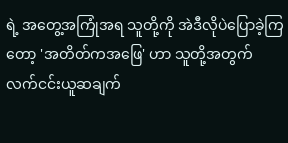ရဲ့ အတွေ့အကြုံအရ သူတို့ကို အဲဒီလိုပဲပြောခဲ့ကြတော့ 'အတိတ်ကအဖြေ' ဟာ သူတို့အတွက် လက်ငင်းယူဆချက်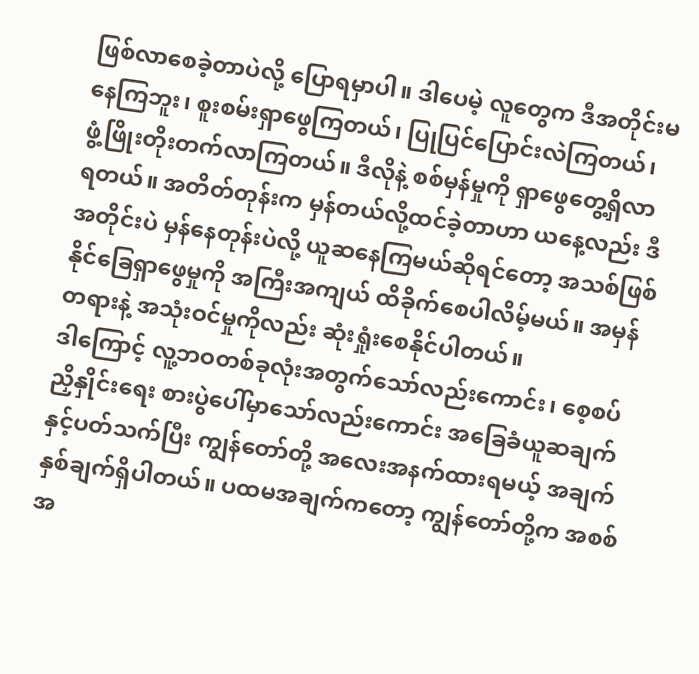ဖြစ်လာစေခဲ့တာပဲလို့ ပြောရမှာပါ။ ဒါပေမဲ့ လူတွေက ဒီအတိုင်းမနေကြဘူး၊ စူးစမ်းရှာဖွေကြတယ်၊ ပြုပြင်ပြောင်းလဲကြတယ်၊ ဖွံ့ဖြိုးတိုးတက်လာကြတယ်။ ဒီလိုနဲ့ စစ်မှန်မှုကို ရှာဖွေတွေ့ရှိလာရတယ်။ အတိတ်တုန်းက မှန်တယ်လို့ထင်ခဲ့တာဟာ ယနေ့လည်း ဒီအတိုင်းပဲ မှန်နေတုန်းပဲလို့ ယူဆနေကြမယ်ဆိုရင်တော့ အသစ်ဖြစ်နိုင်ခြေရှာဖွေမှုကို အကြီးအကျယ် ထိခိုက်စေပါလိမ့်မယ်။ အမှန်တရားနဲ့ အသုံးဝင်မှုကိုလည်း ဆုံးရှုံးစေနိုင်ပါတယ်။
ဒါကြောင့် လူ့ဘဝတစ်ခုလုံးအတွက်သော်လည်းကောင်း၊ စေ့စပ်ညှိနှိုင်းရေး စားပွဲပေါ်မှာသော်လည်းကောင်း အခြေခံယူဆချက်နှင့်ပတ်သက်ပြီး ကျွန်တော်တို့ အလေးအနက်ထားရမယ့် အချက်နှစ်ချက်ရှိပါတယ်။ ပထမအချက်ကတော့ ကျွန်တော်တို့က အစစ်အ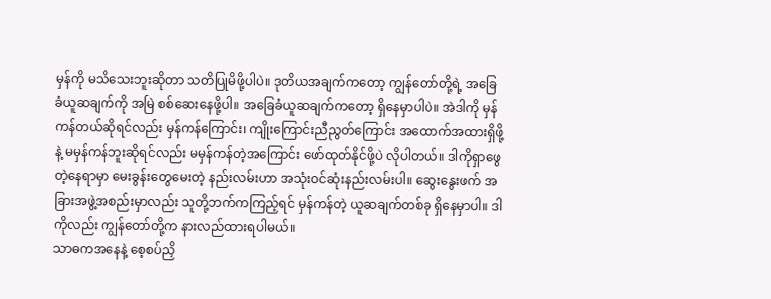မှန်ကို မသိသေးဘူးဆိုတာ သတိပြုမိဖို့ပါပဲ။ ဒုတိယအချက်ကတော့ ကျွန်တော်တို့ရဲ့ အခြေခံယူဆချက်ကို အမြဲ စစ်ဆေးနေဖို့ပါ။ အခြေခံယူဆချက်ကတော့ ရှိနေမှာပါပဲ။ အဲဒါကို မှန်ကန်တယ်ဆိုရင်လည်း မှန်ကန်ကြောင်း၊ ကျိုးကြောင်းညီညွတ်ကြောင်း အထောက်အထားရှိဖို့နဲ့ မမှန်ကန်ဘူးဆိုရင်လည်း မမှန်ကန်တဲ့အကြောင်း ဖော်ထုတ်နိုင်ဖို့ပဲ လိုပါတယ်။ ဒါကိုရှာဖွေတဲ့နေရာမှာ မေးခွန်းတွေမေးတဲ့ နည်းလမ်းဟာ အသုံးဝင်ဆုံးနည်းလမ်းပါ။ ဆွေးနွေးဖက် အခြားအဖွဲ့အစည်းမှာလည်း သူတို့ဘက်ကကြည့်ရင် မှန်ကန်တဲ့ ယူဆချက်တစ်ခု ရှိနေမှာပါ။ ဒါကိုလည်း ကျွန်တော်တို့က နားလည်ထားရပါမယ်။
သာဓကအနေနဲ့ စေ့စပ်ညှိ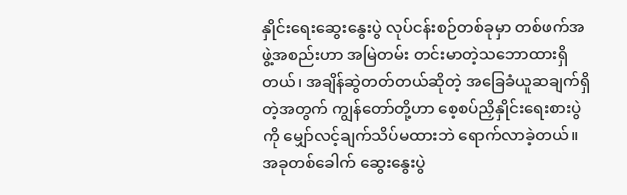နှိုင်းရေးဆွေးနွေးပွဲ လုပ်ငန်းစဉ်တစ်ခုမှာ တစ်ဖက်အဖွဲ့အစည်းဟာ အမြဲတမ်း တင်းမာတဲ့သဘောထားရှိတယ်၊ အချိန်ဆွဲတတ်တယ်ဆိုတဲ့ အခြေခံယူဆချက်ရှိတဲ့အတွက် ကျွန်တော်တို့ဟာ စေ့စပ်ညှိနှိုင်းရေးစားပွဲကို မျှော်လင့်ချက်သိပ်မထားဘဲ ရောက်လာခဲ့တယ်။ အခုတစ်ခေါက် ဆွေးနွေးပွဲ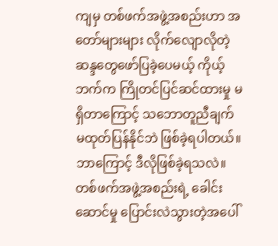ကျမှ တစ်ဖက်အဖွဲ့အစည်းဟာ အတော်များများ လိုက်လျောလိုတဲ့ ဆန္ဒတွေဖော်ပြခဲ့ပေမယ့် ကိုယ့်ဘက်က ကြိုတင်ပြင်ဆင်ထားမှု မရှိတာကြောင့် သဘောတူညီချက် မထုတ်ပြန်နိုင်ဘဲ ဖြစ်ခဲ့ရပါတယ်။ ဘာကြောင့် ဒီလိုဖြစ်ခဲ့ရသလဲ။ တစ်ဖက်အဖွဲ့အစည်းရဲ့ ခေါင်းဆောင်မှု ပြောင်းလဲသွားတဲ့အပေါ်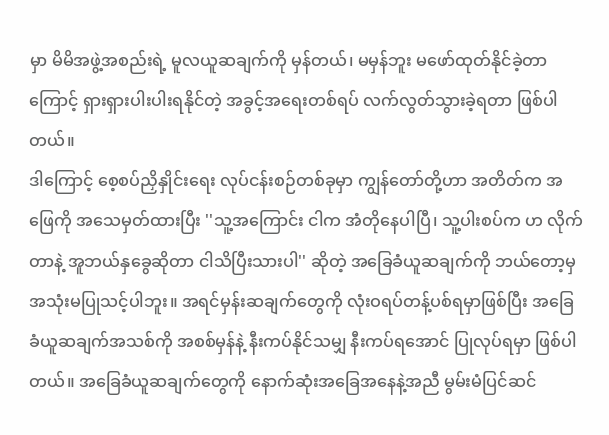မှာ မိမိအဖွဲ့အစည်းရဲ့ မူလယူဆချက်ကို မှန်တယ်၊ မမှန်ဘူး မဖော်ထုတ်နိုင်ခဲ့တာကြောင့် ရှားရှားပါးပါးရနိုင်တဲ့ အခွင့်အရေးတစ်ရပ် လက်လွတ်သွားခဲ့ရတာ ဖြစ်ပါတယ်။
ဒါကြောင့် စေ့စပ်ညှိနှိုင်းရေး လုပ်ငန်းစဉ်တစ်ခုမှာ ကျွန်တော်တို့ဟာ အတိတ်က အဖြေကို အသေမှတ်ထားပြီး ''သူ့အကြောင်း ငါက အံတိုနေပါပြီ၊ သူ့ပါးစပ်က ဟ လိုက်တာနဲ့ အူဘယ်နှခွေဆိုတာ ငါသိပြီးသားပါ'' ဆိုတဲ့ အခြေခံယူဆချက်ကို ဘယ်တော့မှ အသုံးမပြုသင့်ပါဘူး။ အရင်မှန်းဆချက်တွေကို လုံးဝရပ်တန့်ပစ်ရမှာဖြစ်ပြီး အခြေခံယူဆချက်အသစ်ကို အစစ်မှန်နဲ့ နီးကပ်နိုင်သမျှ နီးကပ်ရအောင် ပြုလုပ်ရမှာ ဖြစ်ပါတယ်။ အခြေခံယူဆချက်တွေကို နောက်ဆုံးအခြေအနေနဲ့အညီ မွမ်းမံပြင်ဆင်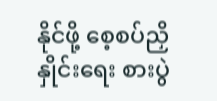နိုင်ဖို့ စေ့စပ်ညှိနှိုင်းရေး စားပွဲ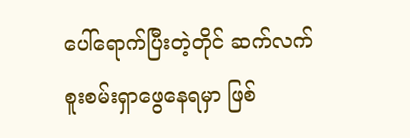ပေါ်ရောက်ပြီးတဲ့တိုင် ဆက်လက်စူးစမ်းရှာဖွေနေရမှာ ဖြစ်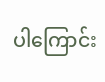ပါကြောင်း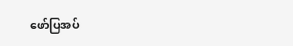ဖော်ပြအပ်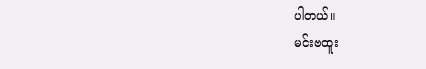ပါတယ်။
မင်းဗထူး